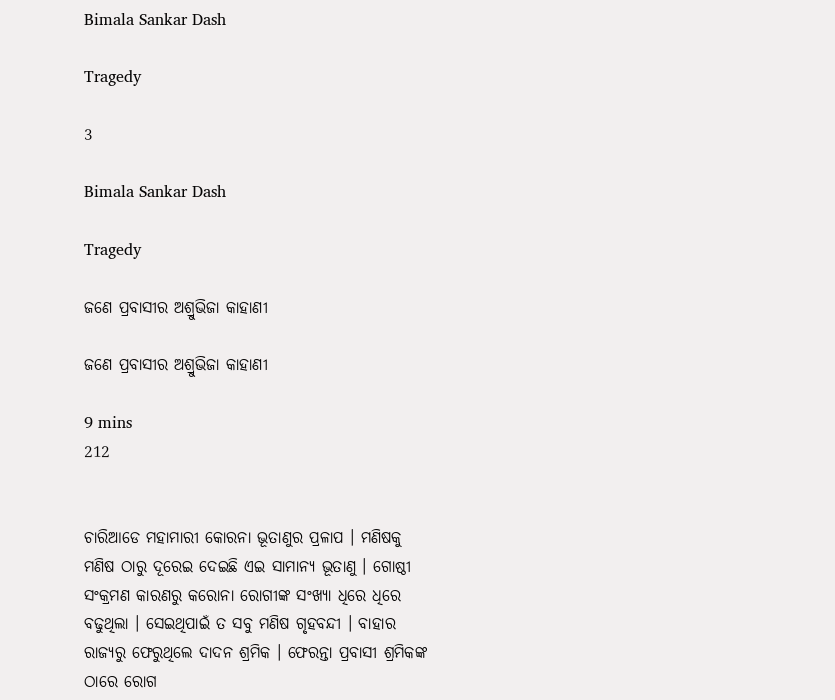Bimala Sankar Dash

Tragedy

3

Bimala Sankar Dash

Tragedy

ଜଣେ ପ୍ରବାସୀର ଅଶ୍ରୁଭିଜା କାହାଣୀ

ଜଣେ ପ୍ରବାସୀର ଅଶ୍ରୁଭିଜା କାହାଣୀ

9 mins
212


ଚାରିଆଡେ ମହାମାରୀ କୋରନା ଭୂତାଣୁର ପ୍ରଳାପ । ମଣିଷକୁ ମଣିଷ ଠାରୁ ଦୂରେଇ ଦେଇଛି ଏଇ ସାମାନ୍ୟ ଭୂତାଣୁ । ଗୋଷ୍ଠୀ ସଂକ୍ରମଣ କାରଣରୁ କରୋନା ରୋଗୀଙ୍କ ସଂଖ୍ୟା ଧିରେ ଧିରେ ବଢୁଥିଲା । ସେଇଥିପାଇଁ ତ ସବୁ ମଣିଷ ଗୃହବନ୍ଦୀ । ବାହାର ରାଜ୍ୟରୁ ଫେରୁଥିଲେ ଦାଦନ ଶ୍ରମିକ । ଫେରନ୍ତା ପ୍ରବାସୀ ଶ୍ରମିକଙ୍କ ଠାରେ ରୋଗ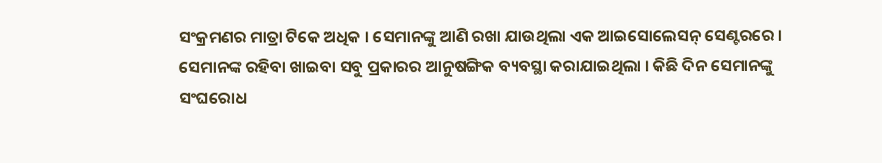ସଂକ୍ରମଣର ମାତ୍ରା ଟିକେ ଅଧିକ । ସେମାନଙ୍କୁ ଆଣି ରଖା ଯାଉଥିଲା ଏକ ଆଇସୋଲେସନ୍ ସେଣ୍ଟରରେ । ସେମାନଙ୍କ ରହିବା ଖାଇବା ସବୁ ପ୍ରକାରର ଆନୁଷଙ୍ଗିକ ବ୍ୟବସ୍ଥା କରାଯାଇଥିଲା । କିଛି ଦିନ ସେମାନଙ୍କୁ ସଂଘରୋଧ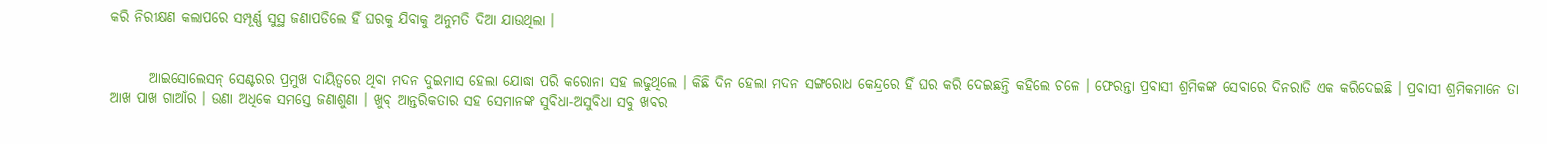କରି ନିରୀକ୍ଷଣ କଲାପରେ ସମ୍ପୂର୍ଣ୍ଣ ସୁସ୍ଥ ଜଣାପଡିଲେ ହିଁ ଘରକୁ ଯିବାକୁ ଅନୁମତି ଦିଆ ଯାଉଥିଲା ।


       ଆଇସୋଲେସନ୍ ସେଣ୍ଟରର ପ୍ରମୁଖ ଦାୟିତ୍ୱରେ ଥିବା ମଦନ ଦୁଇମାସ ହେଲା ଯୋଦ୍ଧା ପରି କରୋନା ସହ ଲଢୁଥିଲେ । କିଛି ଦିନ ହେଲା ମଦନ ସଙ୍ଗରୋଧ କେନ୍ଦ୍ରରେ ହିଁ ଘର କରି ଦେଇଛନ୍ତି କହିଲେ ଚଳେ । ଫେରନ୍ତା ପ୍ରବାସୀ ଶ୍ରମିକଙ୍କ ସେବାରେ ଦିନରାତି ଏକ କରିଦେଇଛି । ପ୍ରବାସୀ ଶ୍ରମିକମାନେ ତା ଆଖ ପାଖ ଗାଆଁର । ଉଣା ଅଧିକେ ସମସ୍ତେ ଜଣାଶୁଣା । ଖୁବ୍ ଆନ୍ତରିକତାର ସହ ସେମାନଙ୍କ ସୁବିଧା-ଅସୁବିଧା ସବୁ ଖବର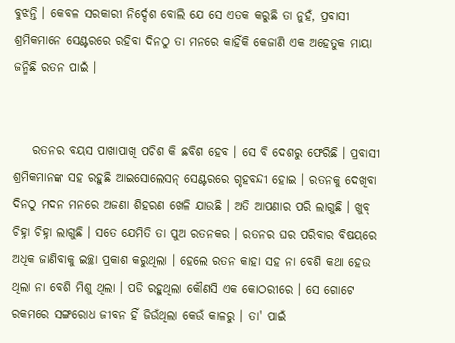ବୁଝନ୍ତି । କେବଳ ସରକାରୀ ନିର୍ଦ୍ଦେଶ ବୋଲି ଯେ ସେ ଏତକ କରୁଛି ତା ନୁହଁ, ପ୍ରବାସୀ ଶ୍ରମିକମାନେ ସେଣ୍ଟରରେ ରହିବା ଦିନଠୁ ତା ମନରେ କାହିଁକି କେଜାଣି ଏକ ଅହେତୁକ ମାୟା ଜନ୍ମିଛି ରତନ ପାଇଁ ।


    ରତନର ବୟସ ପାଖାପାଖି ପଚିଶ କି ଛବିଶ ହେବ । ସେ ବି ଦେଶରୁ ଫେରିଛି । ପ୍ରବାସୀ ଶ୍ରମିକମାନଙ୍କ ସହ ରହୁଛି ଆଇସୋଲେସନ୍ ସେଣ୍ଟରରେ ଗୃହବନ୍ଦୀ ହୋଇ । ରତନକୁ ଦେଖିବା ଦିନଠୁ ମଦନ ମନରେ ଅଜଣା ଶିହରଣ ଖେଳି ଯାଉଛି । ଅତି ଆପଣାର ପରି ଲାଗୁଛି । ଖୁବ୍ ଚିହ୍ନା ଚିହ୍ନା ଲାଗୁଛି । ସତେ ଯେମିତି ତା ପୁଅ ରତନକର । ରତନର ଘର ପରିବାର ବିଷୟରେ ଅଧିକ ଜାଣିବାକୁ ଇଚ୍ଛା ପ୍ରକାଶ କରୁଥିଲା । ହେଲେ ରତନ କାହା ସହ ନା ବେଶି କଥା ହେଉ ଥିଲା ନା ବେଶି ମିଶୁ ଥିଲା । ପଡି ରହୁଥିଲା କୌଣସି ଏକ କୋଠରୀରେ । ସେ ଗୋଟେ ରକମରେ ସଙ୍ଗରୋଧ ଜୀବନ ହିଁ ଜିଉଁଥିଲା କେଉଁ କାଳରୁ । ତା' ପାଇଁ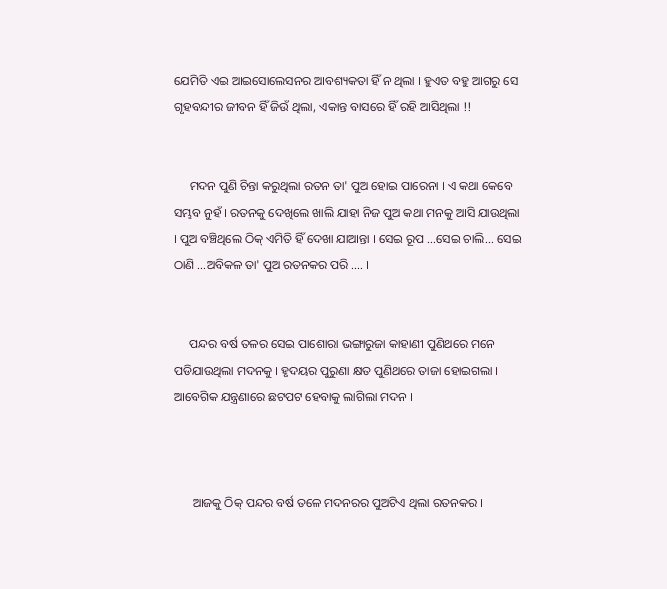ଯେମିତି ଏଇ ଆଇସୋଲେସନର ଆବଶ୍ୟକତା ହିଁ ନ ଥିଲା । ହୁଏତ ବହୁ ଆଗରୁ ସେ ଗୃହବନ୍ଦୀର ଜୀବନ ହିଁ ଜିଉଁ ଥିଲା, ଏକାନ୍ତ ବାସରେ ହିଁ ରହି ଆସିଥିଲା !!


     ମଦନ ପୁଣି ଚିନ୍ତା କରୁଥିଲା ରତନ ତା' ପୁଅ ହୋଇ ପାରେନା । ଏ କଥା କେବେ ସମ୍ଭବ ନୁହଁ । ରତନକୁ ଦେଖିଲେ ଖାଲି ଯାହା ନିଜ ପୁଅ କଥା ମନକୁ ଆସି ଯାଉଥିଲା । ପୁଅ ବଞ୍ଚିଥିଲେ ଠିକ୍ ଏମିତି ହିଁ ଦେଖା ଯାଆନ୍ତା । ସେଇ ରୂପ ...ସେଇ ଚାଲି... ସେଇ ଠାଣି ...ଅବିକଳ ତା' ପୁଅ ରତନକର ପରି .... ।


     ପନ୍ଦର ବର୍ଷ ତଳର ସେଇ ପାଶୋରା ଭଙ୍ଗାରୁଜା କାହାଣୀ ପୁଣିଥରେ ମନେ ପଡିଯାଉଥିଲା ମଦନକୁ । ହୃଦୟର ପୁରୁଣା କ୍ଷତ ପୁଣିଥରେ ତାଜା ହୋଇଗଲା । ଆବେଗିକ ଯନ୍ତ୍ରଣାରେ ଛଟପଟ ହେବାକୁ ଲାଗିଲା ମଦନ ।



      ଆଜକୁ ଠିକ୍ ପନ୍ଦର ବର୍ଷ ତଳେ ମଦନରର ପୁଅଟିଏ ଥିଲା ରତନକର ।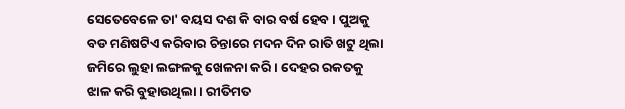ସେତେବେଳେ ତା' ବୟସ ଦଶ କି ବାର ବର୍ଷ ହେବ । ପୁଅକୁ ବଡ ମଣିଷଟିଏ କରିବାର ଚିନ୍ତାରେ ମଦନ ଦିନ ରାତି ଖଟୁ ଥିଲା ଜମିରେ ଲୁହା ଲଙ୍ଗଳକୁ ଖେଳନା କରି । ଦେହର ରକତକୁ ଝାଳ କରି ବୁହାଉଥିଲା । ରୀତିମତ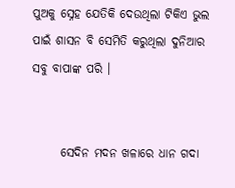ପୁଅକୁ ସ୍ନେହ ଯେତିକି ଦେଉଥିଲା ଟିକିଏ ଭୁଲ ପାଇଁ ଶାସନ ବି ସେମିତି କରୁଥିଲା ଦୁନିଆର ସବୁ ବାପାଙ୍କ ପରି ।


      ସେଦିନ ମଦନ ଖଳାରେ ଧାନ ଗଦା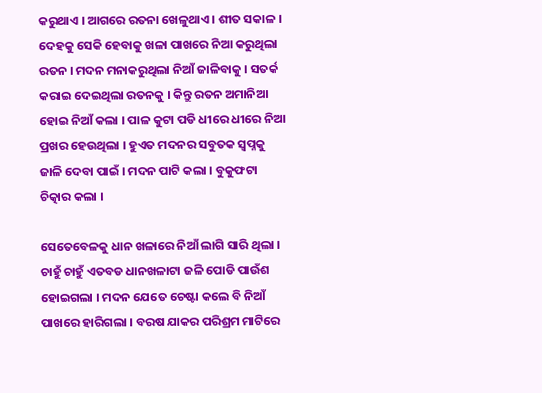କରୁଥାଏ । ଆଗରେ ରତନା ଖେଳୁଥାଏ । ଶୀତ ସକାଳ । ଦେହକୁ ସେକି ହେବାକୁ ଖଳା ପାଖରେ ନିଆ କରୁଥିଲା ରତନ । ମଦନ ମନାକରୁଥିଲା ନିଆଁ ଜାଳିବାକୁ । ସତର୍କ କରାଇ ଦେଇଥିଲା ରତନକୁ । କିନ୍ତୁ ରତନ ଅମାନିଆ ହୋଇ ନିଆଁ କଲା । ପାଳ କୁଟା ପଡି ଧୀରେ ଧୀରେ ନିଆ ପ୍ରଖର ହେଉଥିଲା । ହୁଏତ ମଦନର ସବୁତକ ସ୍ୱପ୍ନକୁ ଜାଳି ଦେବା ପାଇଁ । ମଦନ ପାଟି କଲା । ବୁକୁଫଟା ଚିତ୍କାର କଲା ।

ସେତେବେଳକୁ ଧାନ ଖଳାରେ ନିଆଁ ଲାଗି ସାରି ଥିଲା । ଚାହୁଁ ଚାହୁଁ ଏତବଡ ଧାନଖଳାଟା ଜଳି ପୋଡି ପାଉଁଶ ହୋଇଗଲା । ମଦନ ଯେତେ ଚେଷ୍ଟା କଲେ ବି ନିଆଁ ପାଖରେ ହାରିଗଲା । ବରଷ ଯାକର ପରିଶ୍ରମ ମାଟିରେ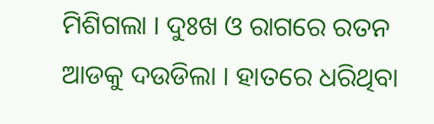ମିଶିଗଲା । ଦୁଃଖ ଓ ରାଗରେ ରତନ ଆଡକୁ ଦଉଡିଲା । ହାତରେ ଧରିଥିବା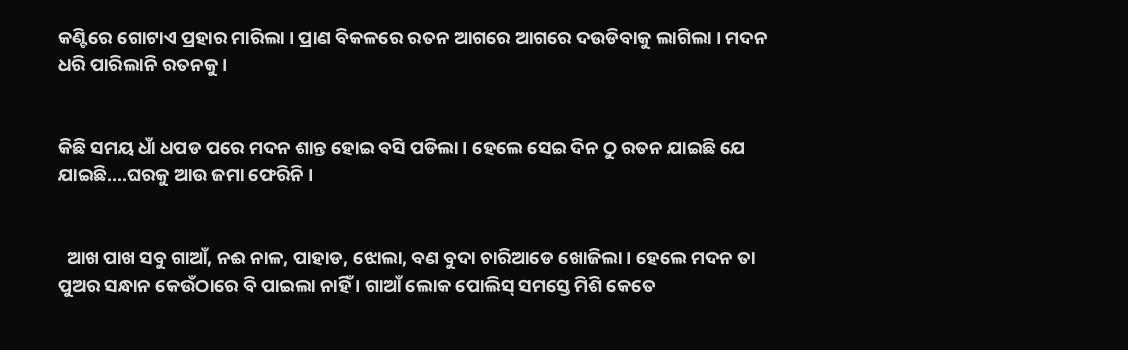କଣ୍ଟିରେ ଗୋଟାଏ ପ୍ରହାର ମାରିଲା । ପ୍ରାଣ ବିକଳରେ ରତନ ଆଗରେ ଆଗରେ ଦଉଡିବାକୁ ଲାଗିଲା । ମଦନ ଧରି ପାରିଲାନି ରତନକୁ ।


କିଛି ସମୟ ଧାଁ ଧପଡ ପରେ ମଦନ ଶାନ୍ତ ହୋଇ ବସି ପଡିଲା । ହେଲେ ସେଇ ଦିନ ଠୁ ରତନ ଯାଇଛି ଯେ ଯାଇଛି....ଘରକୁ ଆଉ ଜମା ଫେରିନି ।


  ଆଖ ପାଖ ସବୁ ଗାଆଁ, ନଈ ନାଳ, ପାହାଡ, ଝୋଲା, ବଣ ବୁଦା ଚାରିଆଡେ ଖୋଜିଲା । ହେଲେ ମଦନ ତା ପୁଅର ସନ୍ଧାନ କେଉଁଠାରେ ବି ପାଇଲା ନାହିଁ । ଗାଆଁ ଲୋକ ପୋଲିସ୍ ସମସ୍ତେ ମିଶି କେତେ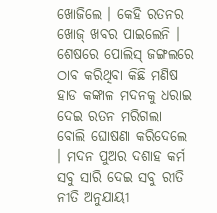ଖୋଜିଲେ । କେହି ରତନର ଖୋଜ୍ ଖବର ପାଇଲେନି । ଶେଷରେ ପୋଲିସ୍ ଜଙ୍ଗଲରେ ଠାବ କରିଥିବା କିଛି ମଣିଷ ହାଡ କଙ୍କାଳ ମଦନକୁ ଧରାଇ ଦେଇ ରତନ ମରିଗଲା ବୋଲି ଘୋଷଣା କରିଦେଲେ । ମଦନ ପୁଅର ଦଶାହ କର୍ମ ସବୁ ସାରି ଦେଇ ସବୁ ରୀତି ନୀତି ଅନୁଯାୟୀ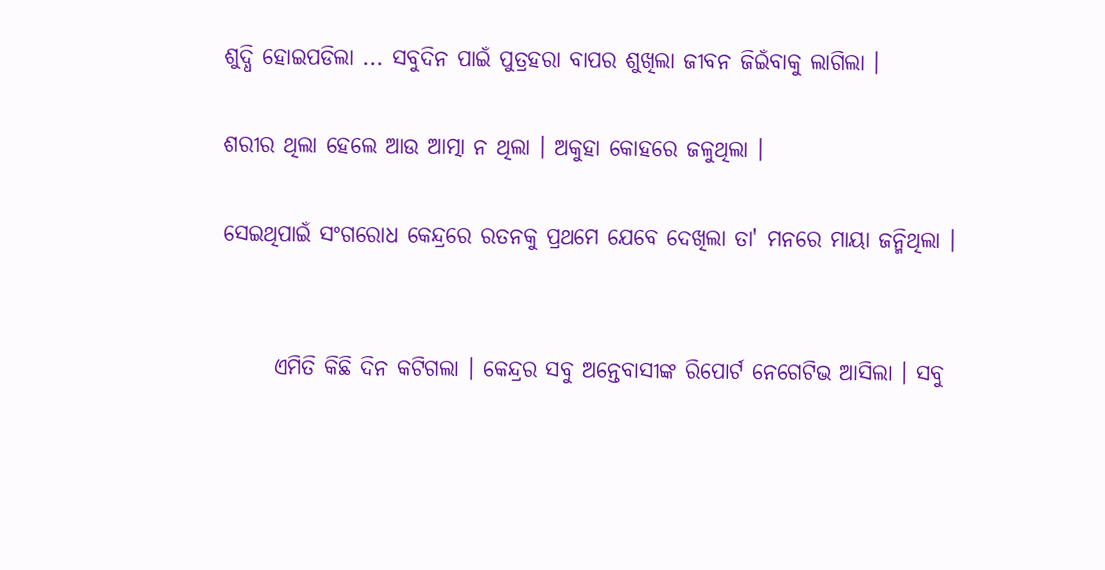ଶୁଦ୍ଧି ହୋଇପଡିଲା ... ସବୁଦିନ ପାଇଁ ପୁତ୍ରହରା ବାପର ଶୁଖିଲା ଜୀବନ ଜିଇଁବାକୁ ଲାଗିଲା ।

ଶରୀର ଥିଲା ହେଲେ ଆଉ ଆତ୍ମା ନ ଥିଲା । ଅକୁହା କୋହରେ ଜଳୁଥିଲା ।

ସେଇଥିପାଇଁ ସଂଗରୋଧ କେନ୍ଦ୍ରରେ ରତନକୁ ପ୍ରଥମେ ଯେବେ ଦେଖିଲା ତା' ମନରେ ମାୟା ଜନ୍ମିଥିଲା ।


      ଏମିତି କିଛି ଦିନ କଟିଗଲା । କେନ୍ଦ୍ରର ସବୁ ଅନ୍ତେବାସୀଙ୍କ ରିପୋର୍ଟ ନେଗେଟିଭ ଆସିଲା । ସବୁ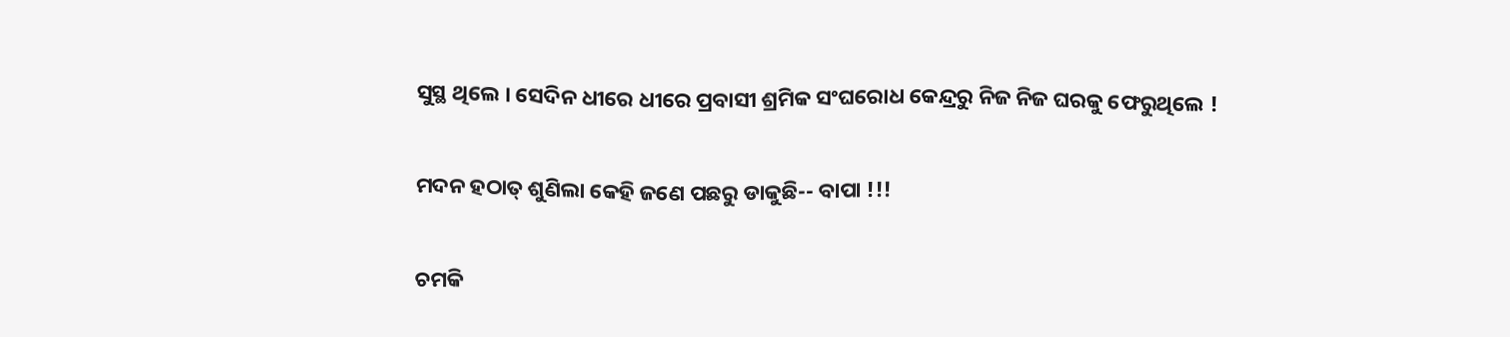ସୁସ୍ଥ ଥିଲେ । ସେଦିନ ଧୀରେ ଧୀରେ ପ୍ରବାସୀ ଶ୍ରମିକ ସଂଘରୋଧ କେନ୍ଦ୍ରରୁ ନିଜ ନିଜ ଘରକୁ ଫେରୁଥିଲେ !


ମଦନ ହଠାତ୍ ଶୁଣିଲା କେହି ଜଣେ ପଛରୁ ଡାକୁଛି-- ବାପା !!!


ଚମକି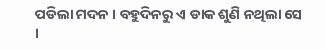ପଡିଲା ମଦନ । ବହୁଦିନରୁ ଏ ଡାକ ଶୁଣି ନଥିଲା ସେ ।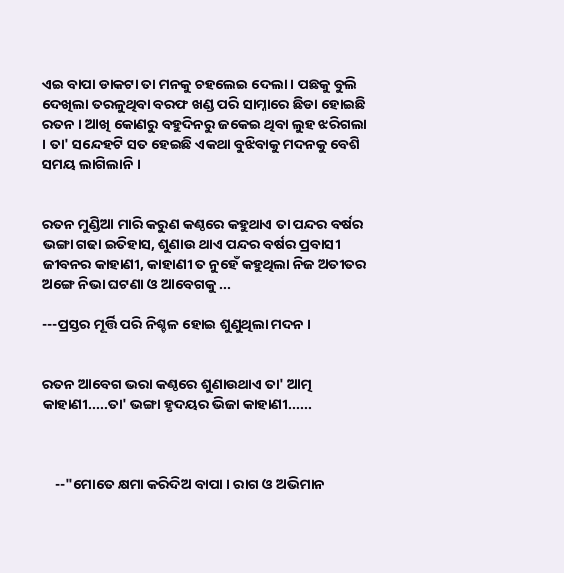ଏଇ ବାପା ଡାକଟା ତା ମନକୁ ଚହଲେଇ ଦେଲା । ପଛକୁ ବୁଲି ଦେଖିଲା ତରଳୁଥିବା ବରଫ ଖଣ୍ଡ ପରି ସାମ୍ନାରେ ଛିଡା ହୋଇଛି ରତନ । ଆଖି କୋଣରୁ ବହୁଦିନରୁ ଜକେଇ ଥିବା ଲୁହ ଝରିଗଲା । ତା' ସନ୍ଦେହଟି ସତ ହେଇଛି ଏକଥା ବୁଝିବାକୁ ମଦନକୁ ବେଶି ସମୟ ଲାଗିଲାନି ।


ରତନ ମୁଣ୍ଡିଆ ମାରି କରୁଣ କଣ୍ଠରେ କହୁଥାଏ ତା ପନ୍ଦର ବର୍ଷର ଭଙ୍ଗା ଗଢା ଇତିହାସ, ଶୁଣାଉ ଥାଏ ପନ୍ଦର ବର୍ଷର ପ୍ରବାସୀ ଜୀବନର କାହାଣୀ, କାହାଣୀ ତ ନୁହେଁ କହୁଥିଲା ନିଜ ଅତୀତର ଅଙ୍ଗେ ନିଭା ଘଟଣା ଓ ଆବେଗକୁ ...

---ପ୍ରସ୍ତର ମୂର୍ତ୍ତି ପରି ନିଶ୍ଚଳ ହୋଇ ଶୁଣୁଥିଲା ମଦନ ।


ରତନ ଆବେଗ ଭରା କଣ୍ଠରେ ଶୁଣାଉଥାଏ ତା' ଆତ୍ମ କାହାଣୀ.....ତା' ଭଙ୍ଗା ହୃଦୟର ଭିଜା କାହାଣୀ......



    --"ମୋତେ କ୍ଷମା କରିଦିଅ ବାପା । ରାଗ ଓ ଅଭିମାନ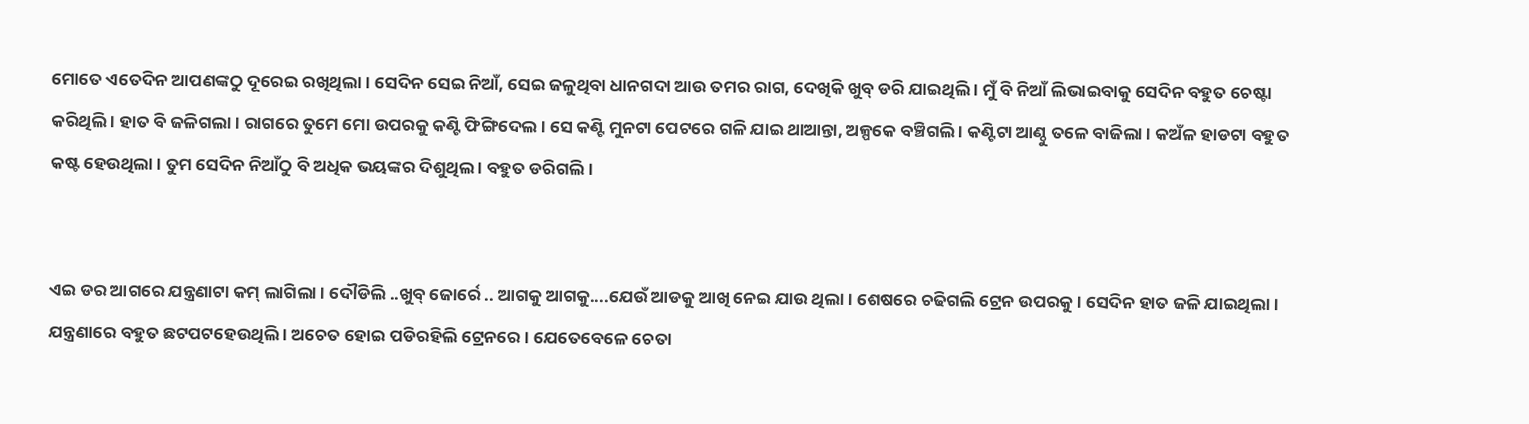ମୋତେ ଏତେଦିନ ଆପଣଙ୍କଠୁ ଦୂରେଇ ରଖିଥିଲା । ସେଦିନ ସେଇ ନିଆଁ, ସେଇ ଜଳୁଥିବା ଧାନଗଦା ଆଉ ତମର ରାଗ, ଦେଖିକି ଖୁବ୍ ଡରି ଯାଇଥିଲି । ମୁଁ ବି ନିଆଁ ଲିଭାଇବାକୁ ସେଦିନ ବହୁତ ଚେଷ୍ଟା କରିଥିଲି । ହାତ ବି ଜଳିଗଲା । ରାଗରେ ତୁମେ ମୋ ଉପରକୁ କଣ୍ଟି ଫିଙ୍ଗିଦେଲ । ସେ କଣ୍ଟି ମୁନଟା ପେଟରେ ଗଳି ଯାଇ ଥାଆନ୍ତା, ଅଳ୍ପକେ ବଞ୍ଚିଗଲି । କଣ୍ଟିଟା ଆଣ୍ଠୁ ତଳେ ବାଜିଲା । କଅଁଳ ହାଡଟା ବହୁତ କଷ୍ଟ ହେଉଥିଲା । ତୁମ ସେଦିନ ନିଆଁଠୁ ବି ଅଧିକ ଭୟଙ୍କର ଦିଶୁଥିଲ । ବହୁତ ଡରିଗଲି ।


ଏଇ ଡର ଆଗରେ ଯନ୍ତ୍ରଣାଟା କମ୍ ଲାଗିଲା । ଦୌଡିଲି ..ଖୁବ୍ ଜୋର୍ରେ .. ଆଗକୁ ଆଗକୁ....ଯେଉଁ ଆଡକୁ ଆଖି ନେଇ ଯାଉ ଥିଲା । ଶେଷରେ ଚଢିଗଲି ଟ୍ରେନ ଉପରକୁ । ସେଦିନ ହାତ ଜଳି ଯାଇଥିଲା । ଯନ୍ତ୍ରଣାରେ ବହୁତ ଛଟପଟହେଉଥିଲି । ଅଚେତ ହୋଇ ପଡିରହିଲି ଟ୍ରେନରେ । ଯେତେବେଳେ ଚେତା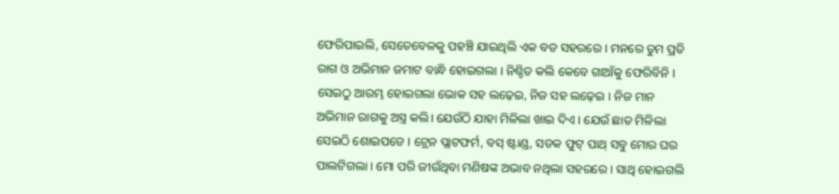ଫେରିପାଇଲି, ସେତେବେଳକୁ ପହଞ୍ଚି ଯାଇଥିଲି ଏକ ବଡ ସହରରେ । ମନରେ ତୁମ ପ୍ରତି ରାଗ ଓ ଅଭିମାନ ଜମାଟ ବାନ୍ଧି ହୋଇଗଲା । ନିଶ୍ଚିତ କଲି କେବେ ଗାଆଁକୁ ଫେରିବିନି । ସେଇଠୁ ଆରମ୍ଭ ହୋଇଗଲା ଭୋକ ସହ ଲଢ଼େଇ, ନିଜ ସହ ଲଢ଼େଇ । ନିଜ ମାନ ଅଭିମାନ ରାଗକୁ ଅସ୍ତ୍ର କଲି। ଯେଉଁଠି ଯାହା ମିଳିଲା ଖାଇ ଦିଏ । ଯେଉଁ ଛାତ ମିଳିଲା ସେଇଠି ଶୋଇପଡେ । ଟ୍ରେନ ପ୍ଲାଟଫର୍ମ, ବସ୍ ଷ୍ଟାଣ୍ଡ, ସଡକ ଫୁଟ୍ ପାଥ୍ ସବୁ ମୋର ଘର ପାଲଟିଗଲା । ମୋ ପରି ଜୀଉଁଥିବା ମଣିଷଙ୍କ ଅଭାବ ନଥିଲା ସହରରେ । ସାଥି ହୋଇଗଲି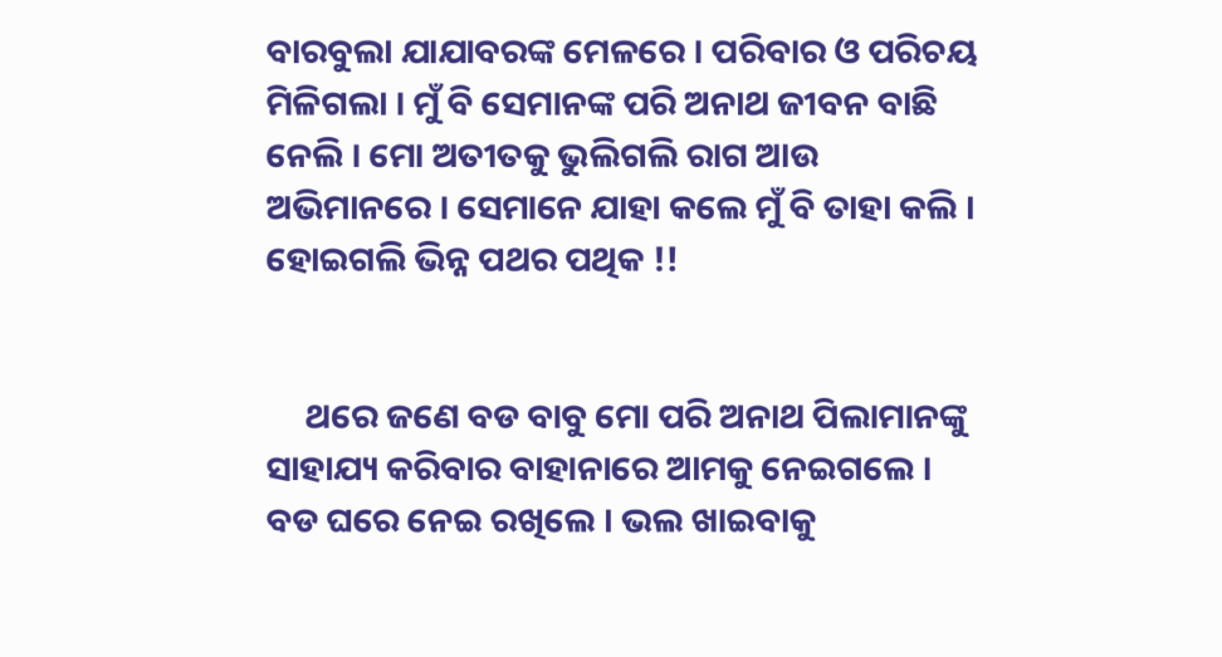ବାରବୁଲା ଯାଯାବରଙ୍କ ମେଳରେ । ପରିବାର ଓ ପରିଚୟ ମିଳିଗଲା । ମୁଁ ବି ସେମାନଙ୍କ ପରି ଅନାଥ ଜୀବନ ବାଛି ନେଲି । ମୋ ଅତୀତକୁ ଭୁଲିଗଲି ରାଗ ଆଉ ଅଭିମାନରେ । ସେମାନେ ଯାହା କଲେ ମୁଁ ବି ତାହା କଲି । ହୋଇଗଲି ଭିନ୍ନ ପଥର ପଥିକ !!


     ଥରେ ଜଣେ ବଡ ବାବୁ ମୋ ପରି ଅନାଥ ପିଲାମାନଙ୍କୁ ସାହାଯ୍ୟ କରିବାର ବାହାନାରେ ଆମକୁ ନେଇଗଲେ । ବଡ ଘରେ ନେଇ ରଖିଲେ । ଭଲ ଖାଇବାକୁ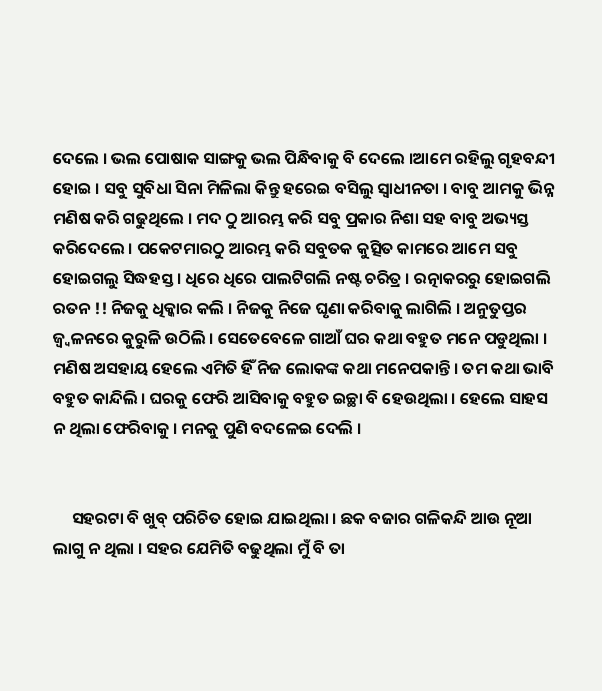ଦେଲେ । ଭଲ ପୋଷାକ ସାଙ୍ଗକୁ ଭଲ ପିନ୍ଧିବାକୁ ବି ଦେଲେ ।ଆମେ ରହିଲୁ ଗୃହବନ୍ଦୀ ହୋଇ । ସବୁ ସୁବିଧା ସିନା ମିଳିଲା କିନ୍ତୁ ହରେଇ ବସିଲୁ ସ୍ୱାଧୀନତା । ବାବୁ ଆମକୁ ଭିନ୍ନ ମଣିଷ କରି ଗଢୁଥିଲେ । ମଦ ଠୁ ଆରମ୍ଭ କରି ସବୁ ପ୍ରକାର ନିଶା ସହ ବାବୁ ଅଭ୍ୟସ୍ତ କରିଦେଲେ । ପକେଟମାରଠୁ ଆରମ୍ଭ କରି ସବୁତକ କୁତ୍ସିତ କାମରେ ଆମେ ସବୁ ହୋଇଗଲୁ ସିଦ୍ଧହସ୍ତ । ଧିରେ ଧିରେ ପାଲଟିଗଲି ନଷ୍ଟ ଚରିତ୍ର । ରତ୍ନାକରରୁ ହୋଇଗଲି ରତନ !! ନିଜକୁ ଧିକ୍କାର କଲି । ନିଜକୁ ନିଜେ ଘୃଣା କରିବାକୁ ଲାଗିଲି । ଅନୁତୁପ୍ତର ଜ୍ୱ୍ୱଳନରେ କୁରୁଳି ଉଠିଲି । ସେତେବେଳେ ଗାଆଁ ଘର କଥା ବହୁତ ମନେ ପଡୁଥିଲା । ମଣିଷ ଅସହାୟ ହେଲେ ଏମିତି ହିଁ ନିଜ ଲୋକଙ୍କ କଥା ମନେପକାନ୍ତି । ତମ କଥା ଭାବି ବହୁତ କାନ୍ଦିଲି । ଘରକୁ ଫେରି ଆସିବାକୁ ବହୁତ ଇଚ୍ଛା ବି ହେଉଥିଲା । ହେଲେ ସାହସ ନ ଥିଲା ଫେରିବାକୁ । ମନକୁ ପୁଣି ବଦଳେଇ ଦେଲି ।


     ସହରଟା ବି ଖୁବ୍ ପରିଚିତ ହୋଇ ଯାଇଥିଲା । ଛକ ବଜାର ଗଳିକନ୍ଦି ଆଉ ନୂଆ ଲାଗୁ ନ ଥିଲା । ସହର ଯେମିତି ବଢୁଥିଲା ମୁଁ ବି ତା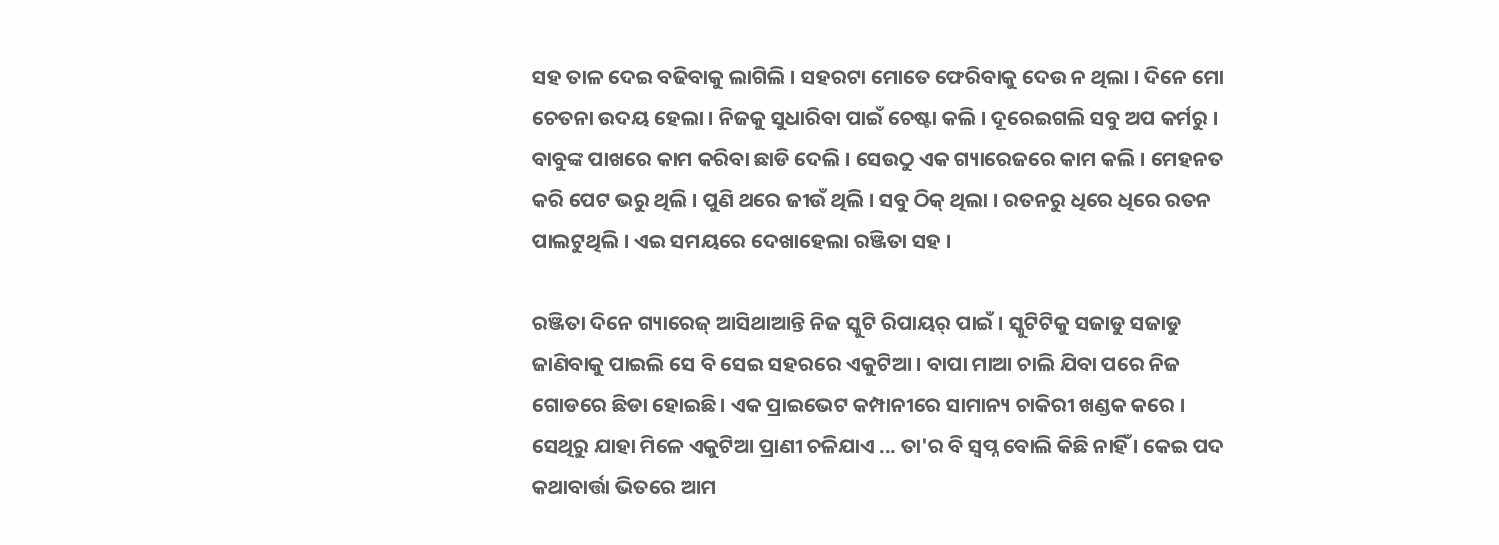ସହ ତାଳ ଦେଇ ବଢିବାକୁ ଲାଗିଲି । ସହରଟା ମୋତେ ଫେରିବାକୁ ଦେଉ ନ ଥିଲା । ଦିନେ ମୋ ଚେତନା ଉଦୟ ହେଲା । ନିଜକୁ ସୁଧାରିବା ପାଇଁ ଚେଷ୍ଟା କଲି । ଦୂରେଇଗଲି ସବୁ ଅପ କର୍ମରୁ । ବାବୁଙ୍କ ପାଖରେ କାମ କରିବା ଛାଡି ଦେଲି । ସେଉଠୁ ଏକ ଗ୍ୟାରେଜରେ କାମ କଲି । ମେହନତ କରି ପେଟ ଭରୁ ଥିଲି । ପୁଣି ଥରେ ଜୀଉଁ ଥିଲି । ସବୁ ଠିକ୍ ଥିଲା । ରତନରୁ ଧିରେ ଧିରେ ରତନ ପାଲଟୁଥିଲି । ଏଇ ସମୟରେ ଦେଖାହେଲା ରଞ୍ଜିତା ସହ ।

ରଞ୍ଜିତା ଦିନେ ଗ୍ୟାରେଜ୍ ଆସିଥାଆନ୍ତି ନିଜ ସ୍କୁଟି ରିପାୟର୍ ପାଇଁ । ସ୍କୁଟିଟିକୁ ସଜାଡୁ ସଜାଡୁ ଜାଣିବାକୁ ପାଇଲି ସେ ବି ସେଇ ସହରରେ ଏକୁଟିଆ । ବାପା ମାଆ ଚାଲି ଯିବା ପରେ ନିଜ ଗୋଡରେ ଛିଡା ହୋଇଛି । ଏକ ପ୍ରାଇଭେଟ କମ୍ପାନୀରେ ସାମାନ୍ୟ ଚାକିରୀ ଖଣ୍ଡକ କରେ । ସେଥିରୁ ଯାହା ମିଳେ ଏକୁଟିଆ ପ୍ରାଣୀ ଚଳିଯାଏ ... ତା'ର ବି ସ୍ୱପ୍ନ ବୋଲି କିଛି ନାହିଁ । କେଇ ପଦ କଥାବାର୍ତ୍ତା ଭିତରେ ଆମ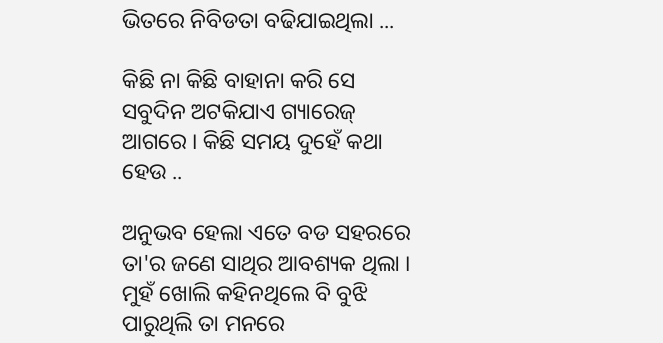ଭିତରେ ନିବିଡତା ବଢିଯାଇଥିଲା ...

କିଛି ନା କିଛି ବାହାନା କରି ସେ ସବୁଦିନ ଅଟକିଯାଏ ଗ୍ୟାରେଜ୍ ଆଗରେ । କିଛି ସମୟ ଦୁହେଁ କଥା ହେଉ ..

ଅନୁଭବ ହେଲା ଏତେ ବଡ ସହରରେ ତା'ର ଜଣେ ସାଥିର ଆବଶ୍ୟକ ଥିଲା । ମୁହଁ ଖୋଲି କହିନଥିଲେ ବି ବୁଝି ପାରୁଥିଲି ତା ମନରେ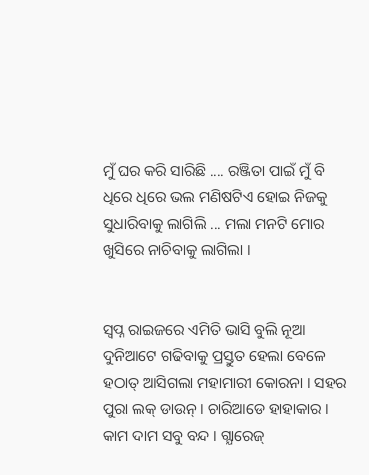ମୁଁ ଘର କରି ସାରିଛି .... ରଞ୍ଜିତା ପାଇଁ ମୁଁ ବି ଧିରେ ଧିରେ ଭଲ ମଣିଷଟିଏ ହୋଇ ନିଜକୁ ସୁଧାରିବାକୁ ଲାଗିଲି ... ମଲା ମନଟି ମୋର ଖୁସିରେ ନାଚିବାକୁ ଲାଗିଲା ।


ସ୍ୱପ୍ନ ରାଇଜରେ ଏମିତି ଭାସି ବୁଲି ନୂଆ ଦୁନିଆଟେ ଗଢିବାକୁ ପ୍ରସ୍ତୁତ ହେଲା ବେଳେ ହଠାତ୍ ଆସିଗଲା ମହାମାରୀ କୋରନା । ସହର ପୁରା ଲକ୍ ଡାଉନ୍ । ଚାରିଆଡେ ହାହାକାର । କାମ ଦାମ ସବୁ ବନ୍ଦ । ଗ୍ଯାରେଜ୍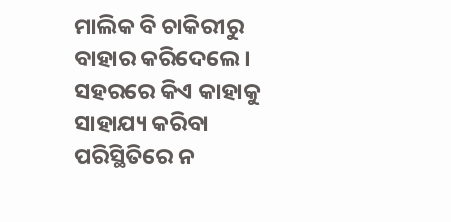ମାଲିକ ବି ଚାକିରୀରୁ ବାହାର କରିଦେଲେ । ସହରରେ କିଏ କାହାକୁ ସାହାଯ୍ୟ କରିବା ପରିସ୍ଥିତିରେ ନ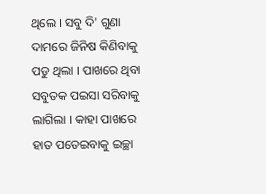ଥିଲେ । ସବୁ ଦି' ଗୁଣା ଦାମରେ ଜିନିଷ କିଣିବାକୁ ପଡୁ ଥିଲା । ପାଖରେ ଥିବା ସବୁତକ ପଇସା ସରିବାକୁ ଲାଗିଲା । କାହା ପାଖରେ ହାତ ପତେଇବାକୁ ଇଚ୍ଛା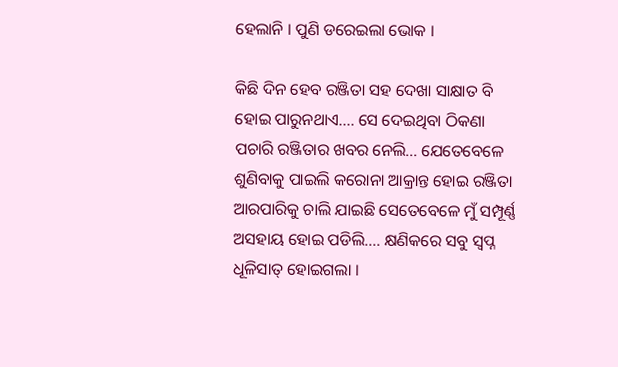ହେଲାନି । ପୁଣି ଡରେଇଲା ଭୋକ ।

କିଛି ଦିନ ହେବ ରଞ୍ଜିତା ସହ ଦେଖା ସାକ୍ଷାତ ବି ହୋଇ ପାରୁନଥାଏ.... ସେ ଦେଇଥିବା ଠିକଣା ପଚାରି ରଞ୍ଜିତାର ଖବର ନେଲି... ଯେତେବେଳେ ଶୁଣିବାକୁ ପାଇଲି କରୋନା ଆକ୍ରାନ୍ତ ହୋଇ ରଞ୍ଜିତା ଆରପାରିକୁ ଚାଲି ଯାଇଛି ସେତେବେଳେ ମୁଁ ସମ୍ପୂର୍ଣ୍ଣ ଅସହାୟ ହୋଇ ପଡିଲି.... କ୍ଷଣିକରେ ସବୁ ସ୍ୱପ୍ନ ଧୂଳିସାତ୍ ହୋଇଗଲା ।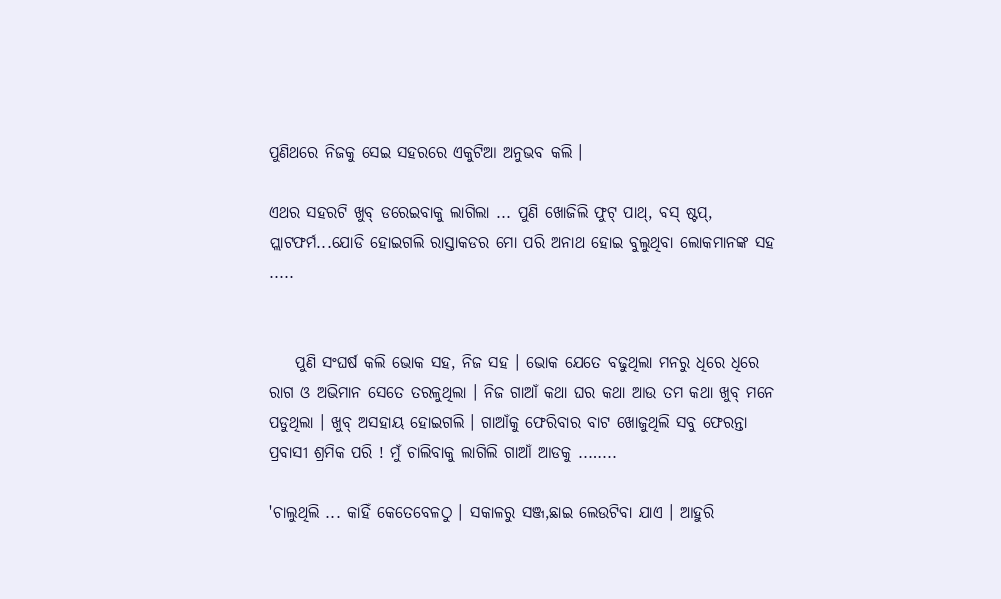ପୁଣିଥରେ ନିଜକୁ ସେଇ ସହରରେ ଏକୁଟିଆ ଅନୁଭବ କଲି ।

ଏଥର ସହରଟି ଖୁବ୍ ଡରେଇବାକୁ ଲାଗିଲା ... ପୁଣି ଖୋଜିଲି ଫୁଟ୍ ପାଥ୍, ବସ୍ ଷ୍ଟପ୍, ପ୍ଲାଟଫର୍ମ...ଯୋଡି ହୋଇଗଲି ରାସ୍ତାକଡର ମୋ ପରି ଅନାଥ ହୋଇ ବୁଲୁଥିବା ଲୋକମାନଙ୍କ ସହ .....


    ପୁଣି ସଂଘର୍ଷ କଲି ଭୋକ ସହ, ନିଜ ସହ । ଭୋକ ଯେତେ ବଢୁଥିଲା ମନରୁ ଧିରେ ଧିରେ ରାଗ ଓ ଅଭିମାନ ସେତେ ତରଳୁଥିଲା । ନିଜ ଗାଆଁ କଥା ଘର କଥା ଆଉ ତମ କଥା ଖୁବ୍ ମନେ ପଡୁଥିଲା । ଖୁବ୍ ଅସହାୟ ହୋଇଗଲି । ଗାଆଁକୁ ଫେରିବାର ବାଟ ଖୋଜୁଥିଲି ସବୁ ଫେରନ୍ତା ପ୍ରବାସୀ ଶ୍ରମିକ ପରି ! ମୁଁ ଚାଲିବାକୁ ଲାଗିଲି ଗାଆଁ ଆଡକୁ ..…...

'ଚାଲୁଥିଲି ... କାହିଁ କେତେବେଳଠୁ । ସକାଳରୁ ସଞ୍ଜ,ଛାଇ ଲେଉଟିବା ଯାଏ । ଆହୁରି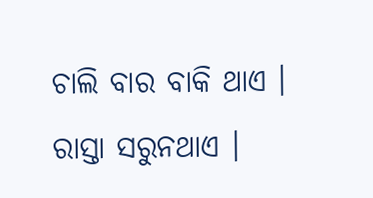ଚାଲି ବାର ବାକି ଥାଏ । ରାସ୍ତା ସରୁନଥାଏ ।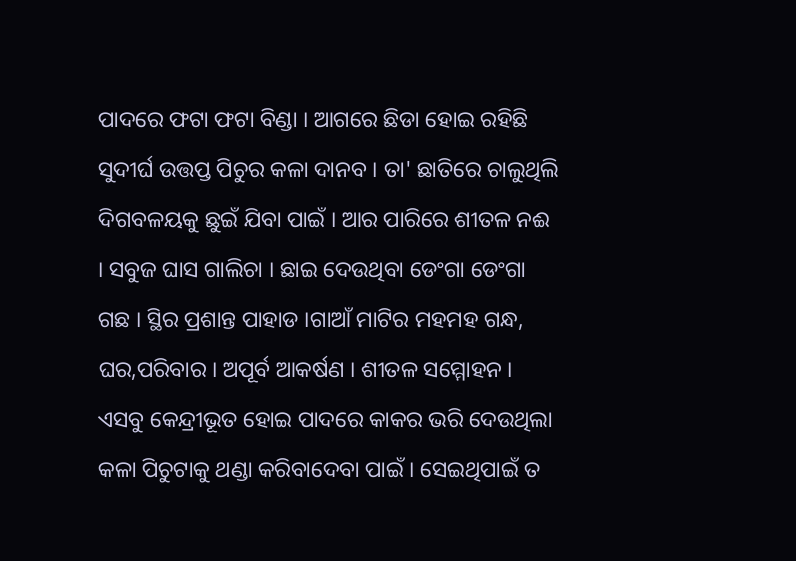ପାଦରେ ଫଟା ଫଟା ବିଣ୍ଡା । ଆଗରେ ଛିଡା ହୋଇ ରହିଛି ସୁଦୀର୍ଘ ଉତ୍ତପ୍ତ ପିଚୁର କଳା ଦାନବ । ତା' ଛାତିରେ ଚାଲୁଥିଲି ଦିଗବଳୟକୁ ଛୁଇଁ ଯିବା ପାଇଁ । ଆର ପାରିରେ ଶୀତଳ ନଈ । ସବୁଜ ଘାସ ଗାଲିଚା । ଛାଇ ଦେଉଥିବା ଡେଂଗା ଡେଂଗା ଗଛ । ସ୍ଥିର ପ୍ରଶାନ୍ତ ପାହାଡ ।ଗାଆଁ ମାଟିର ମହମହ ଗନ୍ଧ, ଘର,ପରିବାର । ଅପୂର୍ବ ଆକର୍ଷଣ । ଶୀତଳ ସମ୍ମୋହନ । ଏସବୁ କେନ୍ଦ୍ରୀଭୂତ ହୋଇ ପାଦରେ କାକର ଭରି ଦେଉଥିଲା କଳା ପିଚୁଟାକୁ ଥଣ୍ଡା କରିବାଦେବା ପାଇଁ । ସେଇଥିପାଇଁ ତ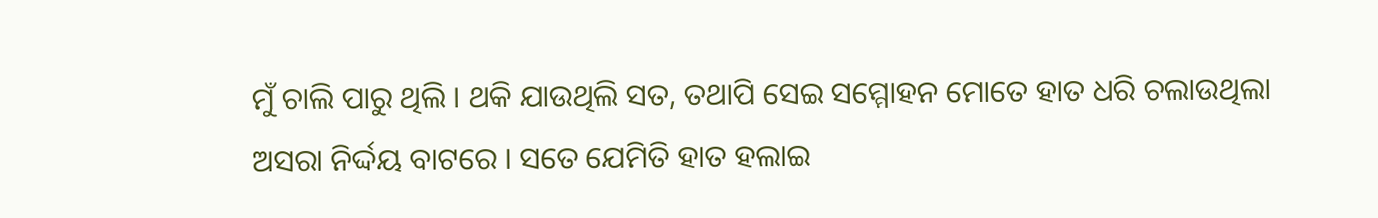ମୁଁ ଚାଲି ପାରୁ ଥିଲି । ଥକି ଯାଉଥିଲି ସତ, ତଥାପି ସେଇ ସମ୍ମୋହନ ମୋତେ ହାତ ଧରି ଚଲାଉଥିଲା ଅସରା ନିର୍ଦ୍ଦୟ ବାଟରେ । ସତେ ଯେମିତି ହାତ ହଲାଇ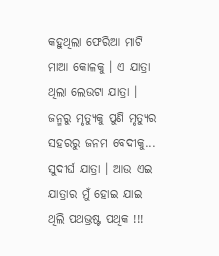କହୁଥିଲା ଫେରିଆ ମାଟି ମାଆ କୋଳକୁ । ଏ ଯାତ୍ରା ଥିଲା ଲେଉଟା ଯାତ୍ରା । ଜନ୍ମରୁ ମୃତ୍ୟୁକୁ ପୁଣି ମୃତ୍ୟୁର ସହରରୁ ଜନମ ବେଦୀକୁ... ସୁଦୀର୍ଘ ଯାତ୍ରା । ଆଉ ଏଇ ଯାତ୍ରାର ମୁଁ ହୋଇ ଯାଇ ଥିଲି ପଥଭ୍ରଷ୍ଟ ପଥିକ !!!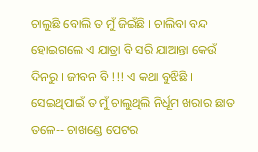ଚାଲୁଛି ବୋଲି ତ ମୁଁ ଜିଇଁଛି । ଚାଲିବା ବନ୍ଦ ହୋଇଗଲେ ଏ ଯାତ୍ରା ବି ସରି ଯାଆନ୍ତା କେଉଁ ଦିନରୁ । ଜୀବନ ବି !!! ଏ କଥା ବୁଝିଛି । ସେଇଥିପାଇଁ ତ ମୁଁ ଚାଲୁଥିଲି ନିର୍ଧୂମ ଖରାର ଛାତ ତଳେ-- ଚାଖଣ୍ଡେ ପେଟର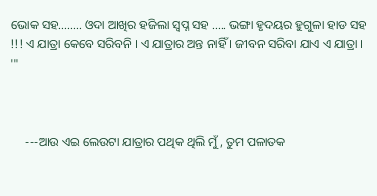ଭୋକ ସହ........ ଓଦା ଆଖିର ହଜିଲା ସ୍ୱପ୍ନ ସହ ..... ଭଙ୍ଗା ହୃଦୟର ହୁଗୁଳା ହାଡ ସହ !!! ଏ ଯାତ୍ରା କେବେ ସରିବନି । ଏ ଯାତ୍ରାର ଅନ୍ତ ନାହିଁ । ଜୀବନ ସରିବା ଯାଏ ଏ ଯାତ୍ରା । '"



     ---ଆଉ ଏଇ ଲେଉଟା ଯାତ୍ରାର ପଥିକ ଥିଲି ମୁଁ, ତୁମ ପଳାତକ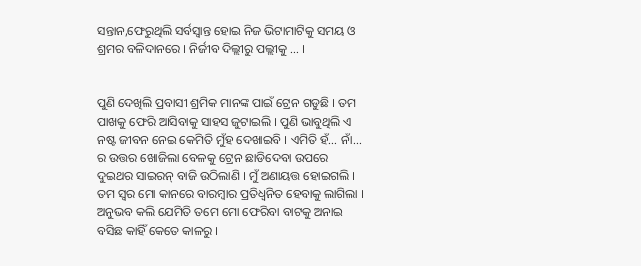ସନ୍ତାନ,ଫେରୁଥିଲି ସର୍ବସ୍ୱାନ୍ତ ହୋଇ ନିଜ ଭିଟାମାଟିକୁ ସମୟ ଓ ଶ୍ରମର ବଳିଦାନରେ । ନିର୍ଜୀବ ଦିଲ୍ଲୀରୁ ପଲ୍ଲୀକୁ ... ।


ପୁଣି ଦେଖିଲି ପ୍ରବାସୀ ଶ୍ରମିକ ମାନଙ୍କ ପାଇଁ ଟ୍ରେନ ଗଡୁଛି । ତମ ପାଖକୁ ଫେରି ଆସିବାକୁ ସାହସ ଜୁଟାଇଲି । ପୁଣି ଭାବୁଥିଲି ଏ ନଷ୍ଟ ଜୀବନ ନେଇ କେମିତି ମୁଁହ ଦେଖାଇବି । ଏମିତି ହଁ... ନାଁ... ର ଉତ୍ତର ଖୋଜିଲା ବେଳକୁ ଟ୍ରେନ ଛାଡିଦେବା ଉପରେ ଦୁଇଥର ସାଇରନ୍ ବାଜି ଉଠିଲାଣି । ମୁଁ ଅଣାୟତ୍ତ ହୋଇଗଲି । ତମ ସ୍ୱର ମୋ କାନରେ ବାରମ୍ବାର ପ୍ରତିଧ୍ୱନିତ ହେବାକୁ ଲାଗିଲା । ଅନୁଭବ କଲି ଯେମିତି ତମେ ମୋ ଫେରିବା ବାଟକୁ ଅନାଇ ବସିଛ କାହିଁ କେତେ କାଳରୁ ।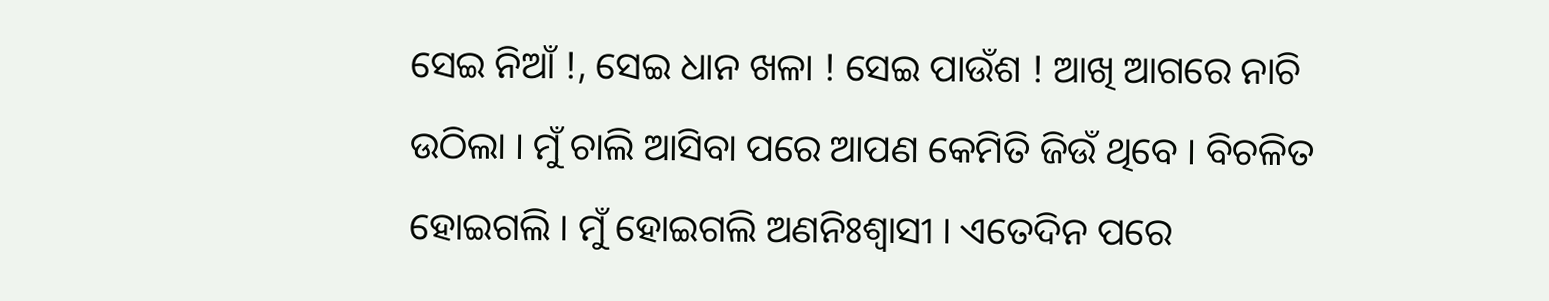ସେଇ ନିଆଁ !, ସେଇ ଧାନ ଖଳା ! ସେଇ ପାଉଁଶ ! ଆଖି ଆଗରେ ନାଚି ଉଠିଲା । ମୁଁ ଚାଲି ଆସିବା ପରେ ଆପଣ କେମିତି ଜିଉଁ ଥିବେ । ବିଚଳିତ ହୋଇଗଲି । ମୁଁ ହୋଇଗଲି ଅଣନିଃଶ୍ୱାସୀ । ଏତେଦିନ ପରେ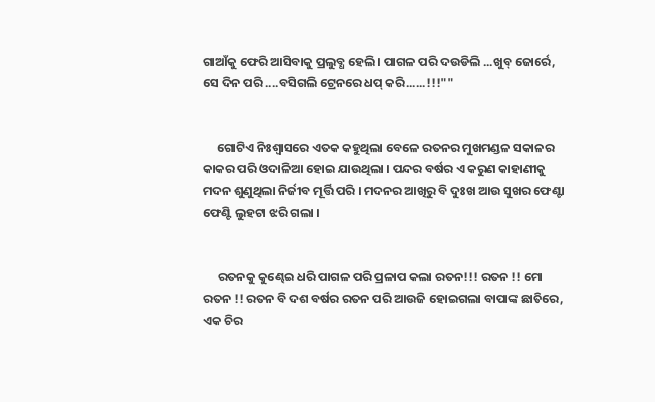ଗାଆଁକୁ ଫେରି ଆସିବାକୁ ପ୍ରଲୁବ୍ଧ ହେଲି । ପାଗଳ ପରି ଦଉଡିଲି ...ଖୁବ୍ ଜୋର୍ରେ, ସେ ଦିନ ପରି ....ବସିଗଲି ଟ୍ରେନରେ ଧପ୍ କରି......!!!""


     ଗୋଟିଏ ନିଃଶ୍ୱାସରେ ଏତକ କହୁଥିଲା ବେଳେ ରତନର ମୁଖମଣ୍ଡଳ ସକାଳର କାକର ପରି ଓଦାଳିଆ ହୋଇ ଯାଉଥିଲା । ପନ୍ଦର ବର୍ଷର ଏ କରୁଣ କାହାଣୀକୁ ମଦନ ଶୁଣୁଥିଲା ନିର୍ଜୀବ ମୂର୍ତ୍ତି ପରି । ମଦନର ଆଖିରୁ ବି ଦୁଃଖ ଆଉ ସୁଖର ଫେଣ୍ଟା ଫେଣ୍ଟି ଲୁହଟା ଝରି ଗଲା ।


     ରତନକୁ କୁଣ୍ଢେଇ ଧରି ପାଗଳ ପରି ପ୍ରଳାପ କଲା ରତନ!!! ରତନ !! ମୋ ରତନ !! ରତନ ବି ଦଶ ବର୍ଷର ରତନ ପରି ଆଉଜି ହୋଇଗଲା ବାପାଙ୍କ ଛାତିରେ, ଏକ ଚିର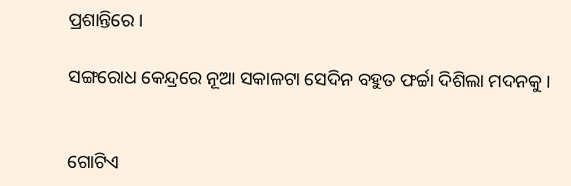ପ୍ରଶାନ୍ତିରେ ।

ସଙ୍ଗରୋଧ କେନ୍ଦ୍ରରେ ନୂଆ ସକାଳଟା ସେଦିନ ବହୁତ ଫର୍ଚ୍ଚା ଦିଶିଲା ମଦନକୁ ।


ଗୋଟିଏ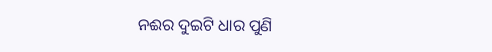ନଈର ଦୁଇଟି ଧାର ପୁଣି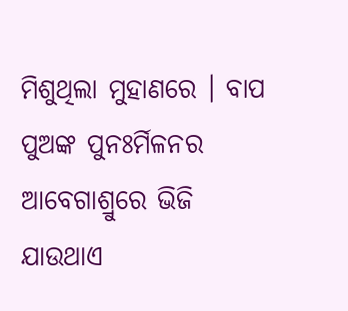ମିଶୁଥିଲା ମୁହାଣରେ । ବାପ ପୁଅଙ୍କ ପୁନଃର୍ମିଳନର ଆବେଗାଶ୍ରୁରେ ଭିଜି ଯାଉଥାଏ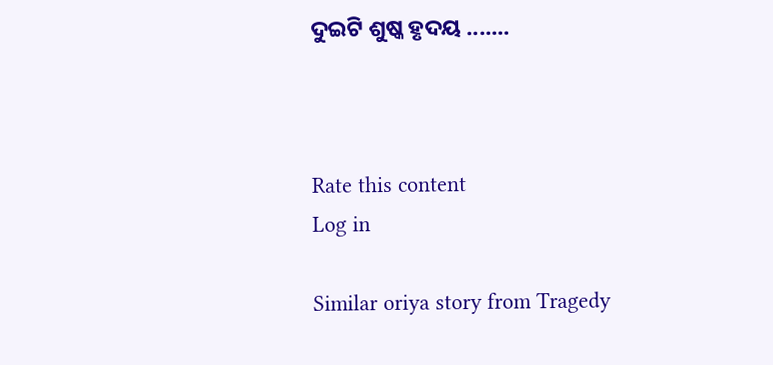ଦୁଇଟି ଶୁଷ୍କ ହୃଦୟ .......



Rate this content
Log in

Similar oriya story from Tragedy